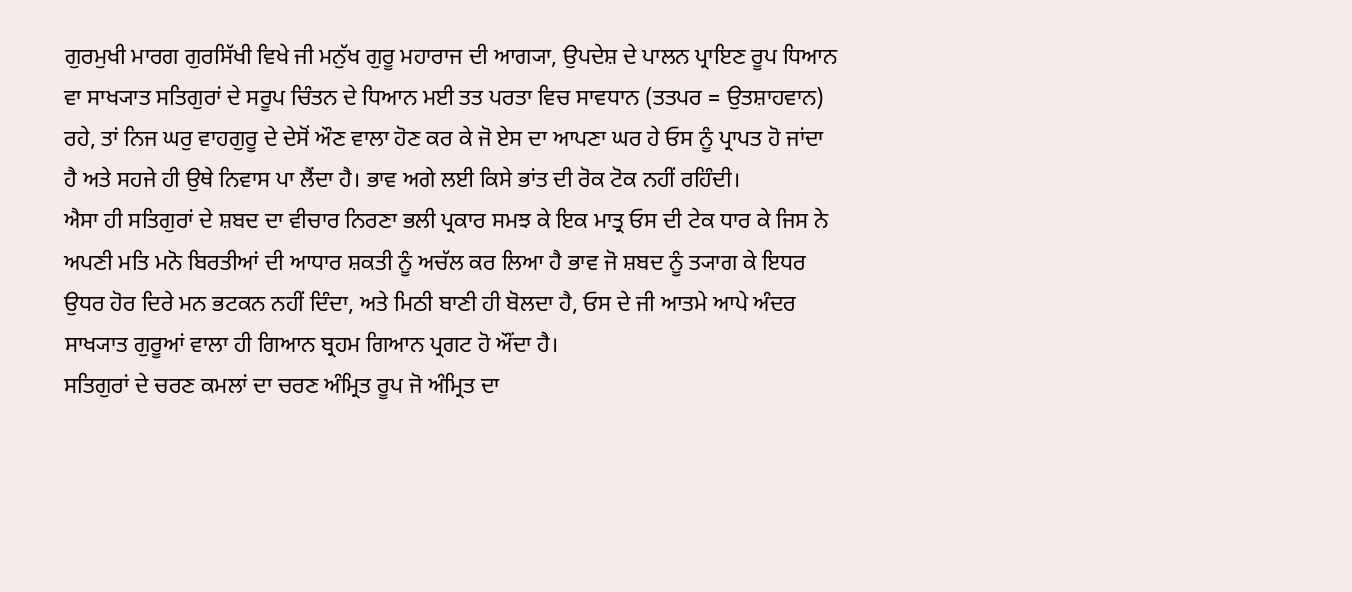ਗੁਰਮੁਖੀ ਮਾਰਗ ਗੁਰਸਿੱਖੀ ਵਿਖੇ ਜੀ ਮਨੁੱਖ ਗੁਰੂ ਮਹਾਰਾਜ ਦੀ ਆਗ੍ਯਾ, ਉਪਦੇਸ਼ ਦੇ ਪਾਲਨ ਪ੍ਰਾਇਣ ਰੂਪ ਧਿਆਨ ਵਾ ਸਾਖ੍ਯਾਤ ਸਤਿਗੁਰਾਂ ਦੇ ਸਰੂਪ ਚਿੰਤਨ ਦੇ ਧਿਆਨ ਮਈ ਤਤ ਪਰਤਾ ਵਿਚ ਸਾਵਧਾਨ (ਤਤਪਰ = ਉਤਸ਼ਾਹਵਾਨ) ਰਹੇ, ਤਾਂ ਨਿਜ ਘਰੁ ਵਾਹਗੁਰੂ ਦੇ ਦੇਸੋਂ ਔਣ ਵਾਲਾ ਹੋਣ ਕਰ ਕੇ ਜੋ ਏਸ ਦਾ ਆਪਣਾ ਘਰ ਹੇ ਓਸ ਨੂੰ ਪ੍ਰਾਪਤ ਹੋ ਜਾਂਦਾ ਹੈ ਅਤੇ ਸਹਜੇ ਹੀ ਉਥੇ ਨਿਵਾਸ ਪਾ ਲੈਂਦਾ ਹੈ। ਭਾਵ ਅਗੇ ਲਈ ਕਿਸੇ ਭਾਂਤ ਦੀ ਰੋਕ ਟੋਕ ਨਹੀਂ ਰਹਿੰਦੀ।
ਐਸਾ ਹੀ ਸਤਿਗੁਰਾਂ ਦੇ ਸ਼ਬਦ ਦਾ ਵੀਚਾਰ ਨਿਰਣਾ ਭਲੀ ਪ੍ਰਕਾਰ ਸਮਝ ਕੇ ਇਕ ਮਾਤ੍ਰ ਓਸ ਦੀ ਟੇਕ ਧਾਰ ਕੇ ਜਿਸ ਨੇ ਅਪਣੀ ਮਤਿ ਮਨੋ ਬਿਰਤੀਆਂ ਦੀ ਆਧਾਰ ਸ਼ਕਤੀ ਨੂੰ ਅਚੱਲ ਕਰ ਲਿਆ ਹੈ ਭਾਵ ਜੋ ਸ਼ਬਦ ਨੂੰ ਤ੍ਯਾਗ ਕੇ ਇਧਰ ਉਧਰ ਹੋਰ ਦਿਰੇ ਮਨ ਭਟਕਨ ਨਹੀਂ ਦਿੰਦਾ, ਅਤੇ ਮਿਠੀ ਬਾਣੀ ਹੀ ਬੋਲਦਾ ਹੈ, ਓਸ ਦੇ ਜੀ ਆਤਮੇ ਆਪੇ ਅੰਦਰ ਸਾਖ੍ਯਾਤ ਗੁਰੂਆਂ ਵਾਲਾ ਹੀ ਗਿਆਨ ਬ੍ਰਹਮ ਗਿਆਨ ਪ੍ਰਗਟ ਹੋ ਔਂਦਾ ਹੈ।
ਸਤਿਗੁਰਾਂ ਦੇ ਚਰਣ ਕਮਲਾਂ ਦਾ ਚਰਣ ਅੰਮ੍ਰਿਤ ਰੂਪ ਜੋ ਅੰਮ੍ਰਿਤ ਦਾ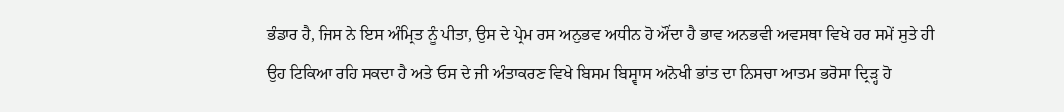ਭੰਡਾਰ ਹੈ, ਜਿਸ ਨੇ ਇਸ ਅੰਮ੍ਰਿਤ ਨੂੰ ਪੀਤਾ, ਉਸ ਦੇ ਪ੍ਰੇਮ ਰਸ ਅਨੁਭਵ ਅਧੀਨ ਹੋ ਔਂਦਾ ਹੈ ਭਾਵ ਅਨਭਵੀ ਅਵਸਥਾ ਵਿਖੇ ਹਰ ਸਮੇਂ ਸੁਤੇ ਹੀ ਉਹ ਟਿਕਿਆ ਰਹਿ ਸਕਦਾ ਹੈ ਅਤੇ ਓਸ ਦੇ ਜੀ ਅੰਤਾਕਰਣ ਵਿਖੇ ਬਿਸਮ ਬਿਸ੍ਵਾਸ ਅਨੋਖੀ ਭਾਂਤ ਦਾ ਨਿਸਚਾ ਆਤਮ ਭਰੋਸਾ ਦ੍ਰਿੜ੍ਹ ਹੋ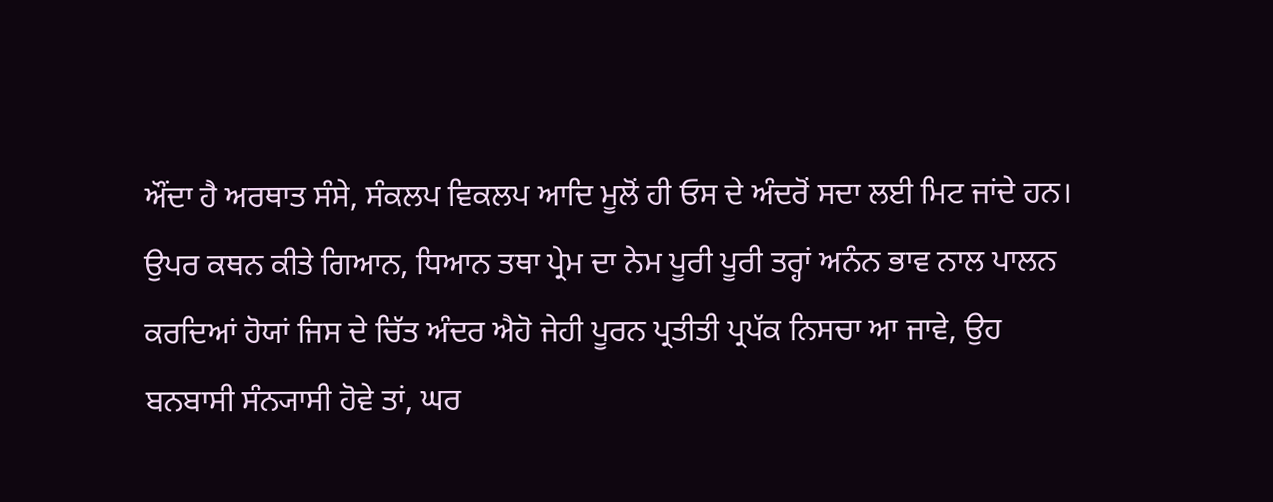ਔਂਦਾ ਹੈ ਅਰਥਾਤ ਸੰਸੇ, ਸੰਕਲਪ ਵਿਕਲਪ ਆਦਿ ਮੂਲੋਂ ਹੀ ਓਸ ਦੇ ਅੰਦਰੋਂ ਸਦਾ ਲਈ ਮਿਟ ਜਾਂਦੇ ਹਨ।
ਉਪਰ ਕਥਨ ਕੀਤੇ ਗਿਆਨ, ਧਿਆਨ ਤਥਾ ਪ੍ਰੇਮ ਦਾ ਨੇਮ ਪੂਰੀ ਪੂਰੀ ਤਰ੍ਹਾਂ ਅਨੰਨ ਭਾਵ ਨਾਲ ਪਾਲਨ ਕਰਦਿਆਂ ਹੋਯਾਂ ਜਿਸ ਦੇ ਚਿੱਤ ਅੰਦਰ ਐਹੋ ਜੇਹੀ ਪੂਰਨ ਪ੍ਰਤੀਤੀ ਪ੍ਰਪੱਕ ਨਿਸਚਾ ਆ ਜਾਵੇ, ਉਹ ਬਨਬਾਸੀ ਸੰਨ੍ਯਾਸੀ ਹੋਵੇ ਤਾਂ, ਘਰ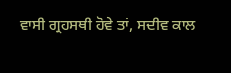ਵਾਸੀ ਗ੍ਰਹਸਥੀ ਹੋਵੇ ਤਾਂ, ਸਦੀਵ ਕਾਲ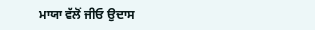ਮਾਯਾ ਵੱਲੋਂ ਜੀਓ ਉਦਾਸ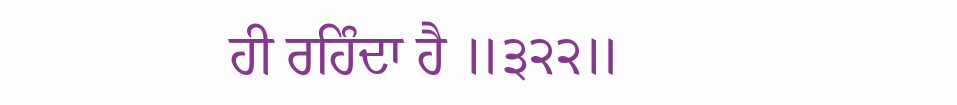ਹੀ ਰਹਿੰਦਾ ਹੈ ॥੩੨੨॥